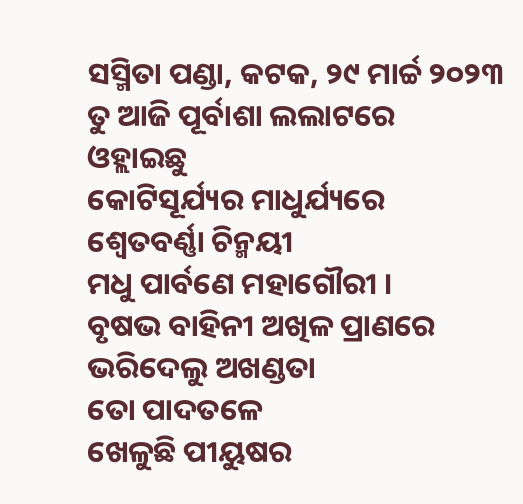ସସ୍ମିତା ପଣ୍ଡା, କଟକ, ୨୯ ମାର୍ଚ୍ଚ ୨୦୨୩
ତୁ ଆଜି ପୂର୍ବାଶା ଲଲାଟରେ
ଓହ୍ଲାଇଛୁ
କୋଟିସୂର୍ଯ୍ୟର ମାଧୁର୍ଯ୍ୟରେ
ଶ୍ବେତବର୍ଣ୍ଣା ଚିନ୍ମୟୀ
ମଧୁ ପାର୍ବଣେ ମହାଗୌରୀ ।
ବୃଷଭ ବାହିନୀ ଅଖିଳ ପ୍ରାଣରେ
ଭରିଦେଲୁ ଅଖଣ୍ଡତା
ତୋ ପାଦତଳେ
ଖେଳୁଛି ପୀୟୁଷର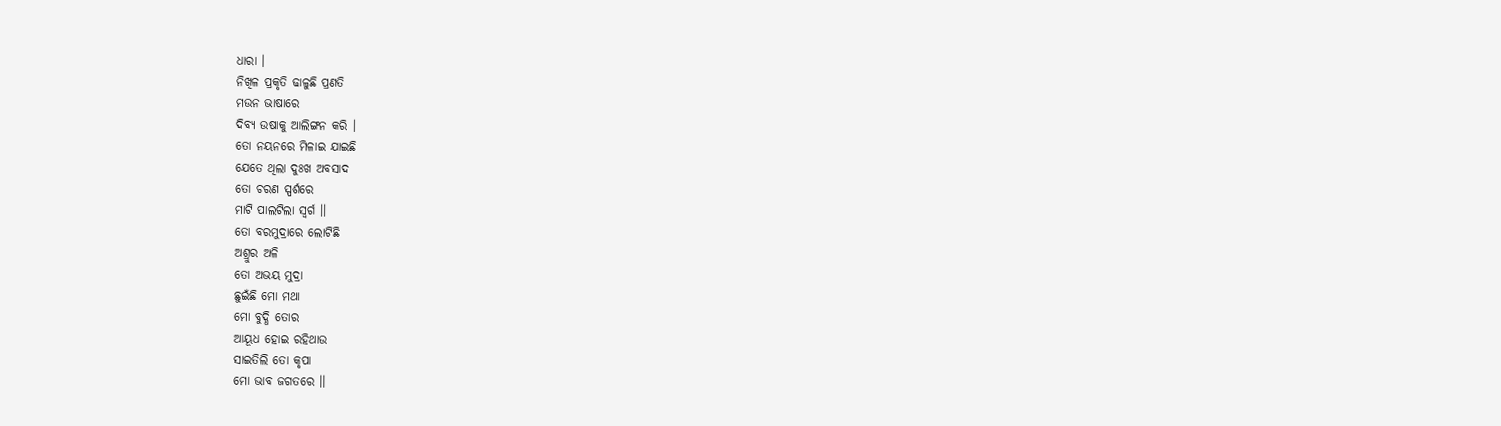ଧାରା ।
ନିଖିଳ ପ୍ରକୃତି ଢାଳୁଛି ପ୍ରଣତି
ମଉନ ଭାଷାରେ
ଦିବ୍ୟ ଉଷାକୁ ଆଲିଙ୍ଗନ କରି ।
ତୋ ନୟନରେ ମିଳାଇ ଯାଇଛି
ଯେତେ ଥିଲା ଦୁଃଖ ଅବସାଦ
ତୋ ଚରଣ ସ୍ପର୍ଶରେ
ମାଟି ପାଲଟିଲା ସ୍ବର୍ଗ ।।
ତୋ ବରମୁଦ୍ରାରେ ଲୋଟିଛି
ଅଶ୍ରୁର ଅଳି
ତୋ ଅଭୟ ମୁଦ୍ରା
ଛୁଇଁଛି ମୋ ମଥା
ମୋ ବୁଦ୍ଧି ତୋର
ଆୟୂଧ ହୋଇ ରହିଥାଉ
ସାଇତିଲି ତୋ କୃପା
ମୋ ଭାବ ଜଗତରେ ।।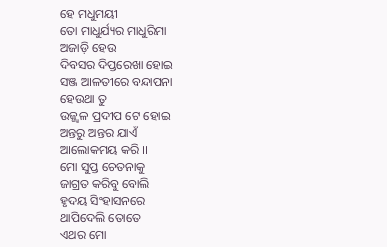ହେ ମଧୁମୟୀ
ତୋ ମାଧୁର୍ଯ୍ୟର ମାଧୁରିମା
ଅଜାଡ଼ି ହେଉ
ଦିବସର ଦିପ୍ତରେଖା ହୋଇ
ସଞ୍ଜ ଆଳତୀରେ ବନ୍ଦାପନା
ହେଉଥା ତୁ
ଉଜ୍ଜ୍ୱଳ ପ୍ରଦୀପ ଟେ ହୋଇ
ଅନ୍ତରୁ ଅନ୍ତର ଯାଏଁ
ଆଲୋକମୟ କରି ।।
ମୋ ସୁପ୍ତ ଚେତନାକୁ
ଜାଗ୍ରତ କରିବୁ ବୋଲି
ହୃଦୟ ସିଂହାସନରେ
ଥାପିଦେଲି ତୋତେ
ଏଥର ମୋ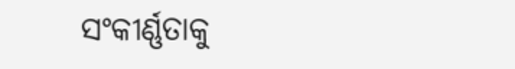ସଂକୀର୍ଣ୍ଣତାକୁ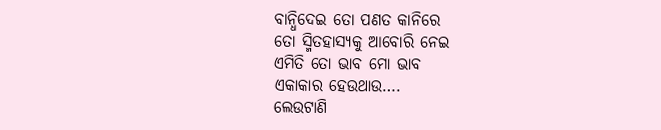ବାନ୍ଧିଦେଇ ତୋ ପଣତ କାନିରେ
ତୋ ସ୍ମିତହାସ୍ୟକୁ ଆବୋରି ନେଇ
ଏମିତି ତୋ ଭାବ ମୋ ଭାବ
ଏକାକାର ହେଉଥାଉ….
ଲେଉଟାଣି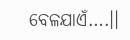ବେଳଯାଏଁ….।।